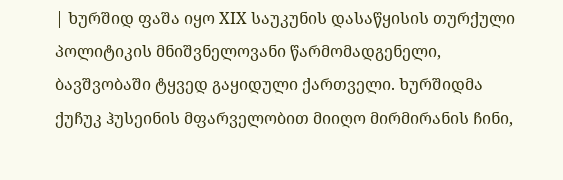| ხურშიდ ფაშა იყო XIX საუკუნის დასაწყისის თურქული პოლიტიკის მნიშვნელოვანი წარმომადგენელი, ბავშვობაში ტყვედ გაყიდული ქართველი. ხურშიდმა ქუჩუკ ჰუსეინის მფარველობით მიიღო მირმირანის ჩინი,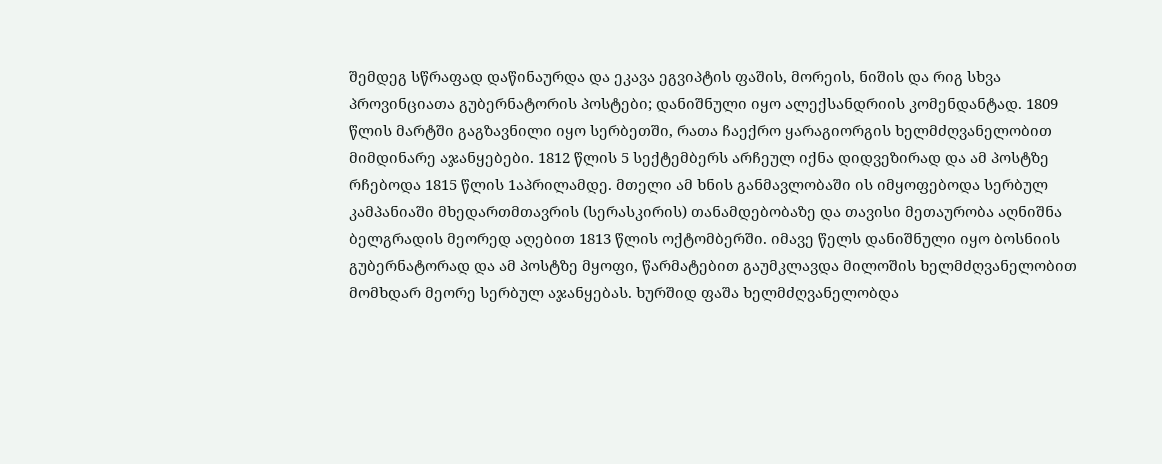შემდეგ სწრაფად დაწინაურდა და ეკავა ეგვიპტის ფაშის, მორეის, ნიშის და რიგ სხვა პროვინციათა გუბერნატორის პოსტები; დანიშნული იყო ალექსანდრიის კომენდანტად. 1809 წლის მარტში გაგზავნილი იყო სერბეთში, რათა ჩაექრო ყარაგიორგის ხელმძღვანელობით მიმდინარე აჯანყებები. 1812 წლის 5 სექტემბერს არჩეულ იქნა დიდვეზირად და ამ პოსტზე რჩებოდა 1815 წლის 1აპრილამდე. მთელი ამ ხნის განმავლობაში ის იმყოფებოდა სერბულ კამპანიაში მხედართმთავრის (სერასკირის) თანამდებობაზე და თავისი მეთაურობა აღნიშნა ბელგრადის მეორედ აღებით 1813 წლის ოქტომბერში. იმავე წელს დანიშნული იყო ბოსნიის გუბერნატორად და ამ პოსტზე მყოფი, წარმატებით გაუმკლავდა მილოშის ხელმძღვანელობით მომხდარ მეორე სერბულ აჯანყებას. ხურშიდ ფაშა ხელმძღვანელობდა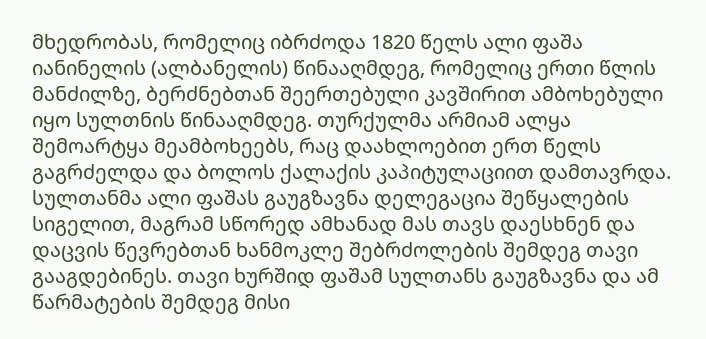მხედრობას, რომელიც იბრძოდა 1820 წელს ალი ფაშა იანინელის (ალბანელის) წინააღმდეგ, რომელიც ერთი წლის მანძილზე, ბერძნებთან შეერთებული კავშირით ამბოხებული იყო სულთნის წინააღმდეგ. თურქულმა არმიამ ალყა შემოარტყა მეამბოხეებს, რაც დაახლოებით ერთ წელს გაგრძელდა და ბოლოს ქალაქის კაპიტულაციით დამთავრდა. სულთანმა ალი ფაშას გაუგზავნა დელეგაცია შეწყალების სიგელით, მაგრამ სწორედ ამხანად მას თავს დაესხნენ და დაცვის წევრებთან ხანმოკლე შებრძოლების შემდეგ თავი გააგდებინეს. თავი ხურშიდ ფაშამ სულთანს გაუგზავნა და ამ წარმატების შემდეგ მისი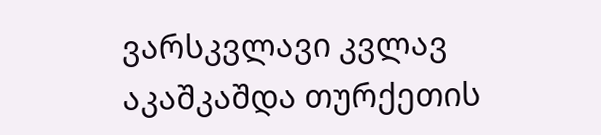ვარსკვლავი კვლავ აკაშკაშდა თურქეთის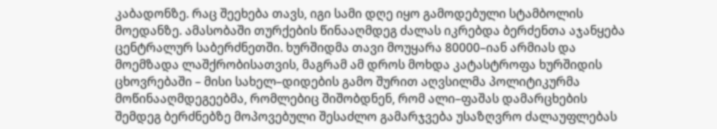კაბადონზე. რაც შეეხება თავს, იგი სამი დღე იყო გამოდებული სტამბოლის მოედანზე. ამასობაში თურქების წინააღმდეგ ძალას იკრებდა ბერძენთა აჯანყება ცენტრალურ საბერძნეთში. ხურშიდმა თავი მოუყარა 80000–იან არმიას და მოემზადა ლაშქრობისათვის, მაგრამ ამ დროს მოხდა კატასტროფა ხურშიდის ცხოვრებაში – მისი სახელ–დიდების გამო შურით აღვსილმა პოლიტიკურმა მოწინააღმდეგეებმა, რომლებიც შიშობდნენ, რომ ალი–ფაშას დამარცხების შემდეგ ბერძნებზე მოპოვებული შესაძლო გამარჯვება უსაზღვრო ძალაუფლებას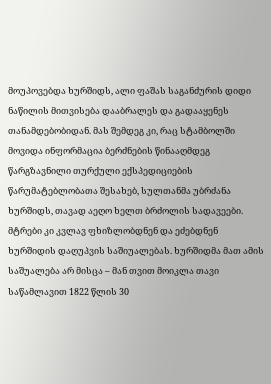მოუპოვებდა ხურშიდს, ალი ფაშას საგანძურის დიდი ნაწილის მითვისება დააბრალეს და გადააყენეს თანამდებობიდან. მას შემდეგ კი, რაც სტამბოლში მოვიდა ინფორმაცია ბერძნების წინააღმდეგ წარგზავნილი თურქული ექსპედიციების წარუმატებლობათა შესახებ, სულთანმა უბრძანა ხურშიდს, თავად აეღო ხელთ ბრძოლის სადავეები. მტრები კი კვლავ ფხიზლობდნენ და ეძებდნენ ხურშიდის დაღუპვის საშიუალებას. ხურშიდმა მათ ამის საშუალება არ მისცა – მან თვით მოიკლა თავი საწამლავით 1822 წლის 30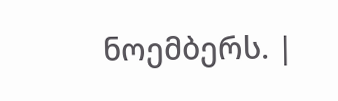ნოემბერს. |